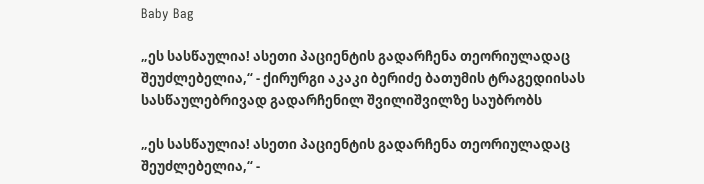Baby Bag

„ეს სასწაულია! ასეთი პაციენტის გადარჩენა თეორიულადაც შეუძლებელია,“ - ქირურგი აკაკი ბერიძე ბათუმის ტრაგედიისას სასწაულებრივად გადარჩენილ შვილიშვილზე საუბრობს

„ეს სასწაულია! ასეთი პაციენტის გადარჩენა თეორიულადაც შეუძლებელია,“ -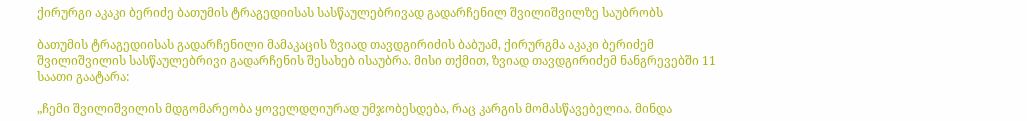ქირურგი აკაკი ბერიძე ბათუმის ტრაგედიისას სასწაულებრივად გადარჩენილ შვილიშვილზე საუბრობს

ბათუმის ტრაგედიისას გადარჩენილი მამაკაცის ზვიად თავდგირიძის ბაბუამ, ქირურგმა აკაკი ბერიძემ შვილიშვილის სასწაულებრივი გადარჩენის შესახებ ისაუბრა. მისი თქმით, ზვიად თავდგირიძემ ნანგრევებში 11 საათი გაატარა:

„ჩემი შვილიშვილის მდგომარეობა ყოველდღიურად უმჯობესდება, რაც კარგის მომასწავებელია. მინდა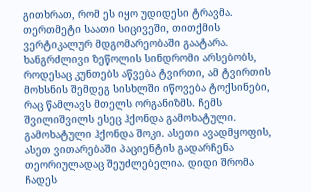გითხრათ, რომ ეს იყო უდიდესი ტრავმა. თერთმეტი საათი სიცივეში, თითქმის ვერტიკალურ მდგომარეობაში გაატარა. ხანგრძლივი ზეწოლის სინდრომი არსებობს, როდესაც კუნთებს აწვება ტვირთი, ამ ტვირთის მოხსნის შემდეგ სისხლში იწოვება ტოქსინები, რაც წამლავს მთელს ორგანიზმს. ჩემს შვილიშვილს ესეც ჰქონდა გამოხატული. გამოხატული ჰქონდა შოკი. ასეთი ავადმყოფის, ასეთ ვითარებაში პაციენტის გადარჩენა თეორიულადაც შეუძლებელია. დიდი შრომა ჩადეს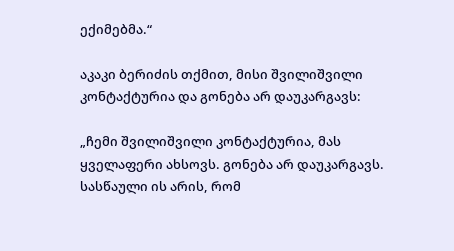ექიმებმა.“

აკაკი ბერიძის თქმით, მისი შვილიშვილი კონტაქტურია და გონება არ დაუკარგავს:

„ჩემი შვილიშვილი კონტაქტურია, მას ყველაფერი ახსოვს. გონება არ დაუკარგავს. სასწაული ის არის, რომ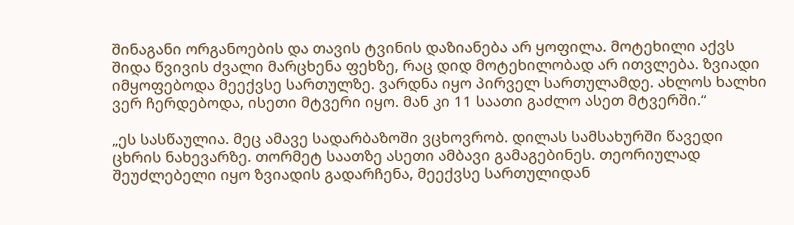შინაგანი ორგანოების და თავის ტვინის დაზიანება არ ყოფილა. მოტეხილი აქვს შიდა წვივის ძვალი მარცხენა ფეხზე, რაც დიდ მოტეხილობად არ ითვლება. ზვიადი იმყოფებოდა მეექვსე სართულზე. ვარდნა იყო პირველ სართულამდე. ახლოს ხალხი ვერ ჩერდებოდა, ისეთი მტვერი იყო. მან კი 11 საათი გაძლო ასეთ მტვერში.“

„ეს სასწაულია. მეც ამავე სადარბაზოში ვცხოვრობ. დილას სამსახურში წავედი ცხრის ნახევარზე. თორმეტ საათზე ასეთი ამბავი გამაგებინეს. თეორიულად შეუძლებელი იყო ზვიადის გადარჩენა, მეექვსე სართულიდან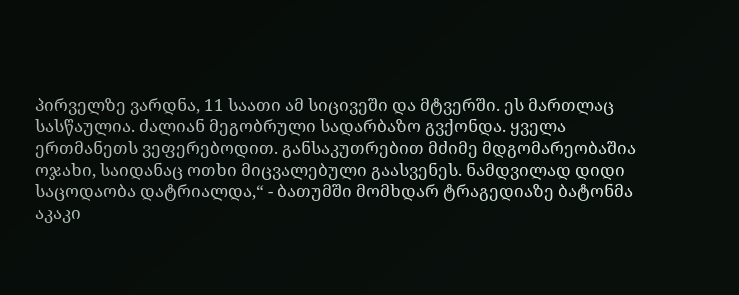პირველზე ვარდნა, 11 საათი ამ სიცივეში და მტვერში. ეს მართლაც სასწაულია. ძალიან მეგობრული სადარბაზო გვქონდა. ყველა ერთმანეთს ვეფერებოდით. განსაკუთრებით მძიმე მდგომარეობაშია ოჯახი, საიდანაც ოთხი მიცვალებული გაასვენეს. ნამდვილად დიდი საცოდაობა დატრიალდა,“ - ბათუმში მომხდარ ტრაგედიაზე ბატონმა აკაკი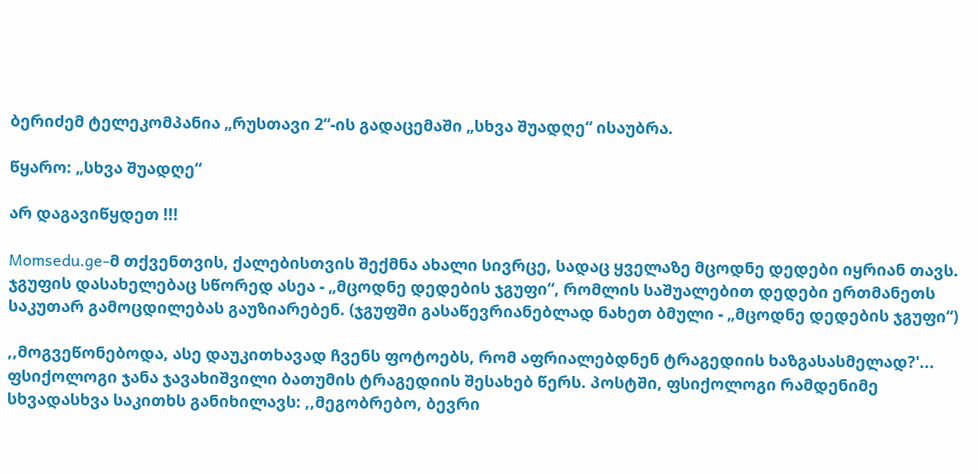ბერიძემ ტელეკომპანია „რუსთავი 2“-ის გადაცემაში „სხვა შუადღე“ ისაუბრა.

წყარო: „სხვა შუადღე“

არ დაგავიწყდეთ !!!

Momsedu.ge-მ თქვენთვის, ქალებისთვის შექმნა ახალი სივრცე, სადაც ყველაზე მცოდნე დედები იყრიან თავს. ჯგუფის დასახელებაც სწორედ ასეა - „მცოდნე დედების ჯგუფი“, რომლის საშუალებით დედები ერთმანეთს საკუთარ გამოცდილებას გაუზიარებენ. (ჯგუფში გასაწევრიანებლად ნახეთ ბმული - „მცოდნე დედების ჯგუფი“)

,,მოგვეწონებოდა, ასე დაუკითხავად ჩვენს ფოტოებს, რომ აფრიალებდნენ ტრაგედიის ხაზგასასმელად?'...
ფსიქოლოგი ჯანა ჯავახიშვილი ბათუმის ტრაგედიის შესახებ წერს. პოსტში, ფსიქოლოგი რამდენიმე სხვადასხვა საკითხს განიხილავს: ,,მეგობრებო, ბევრი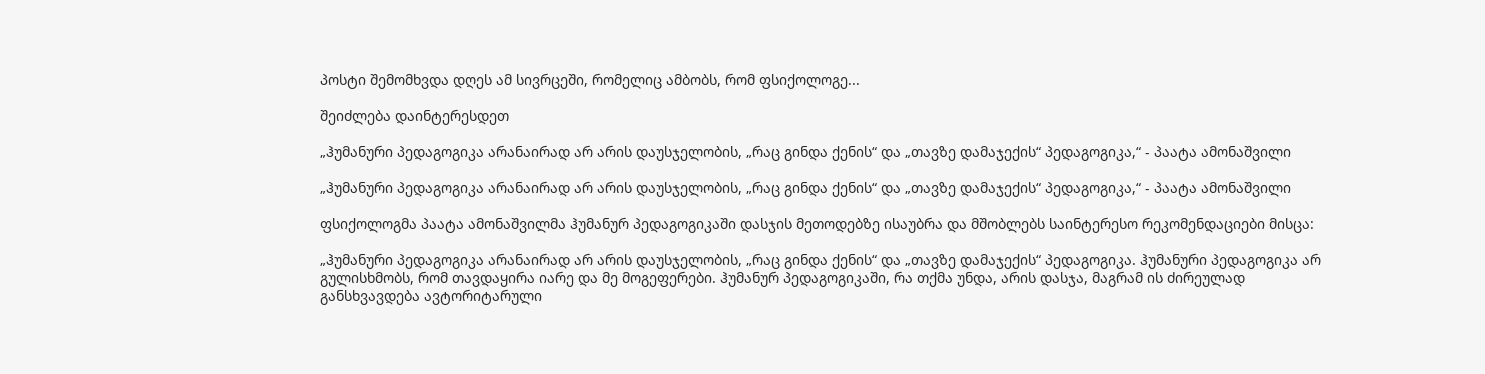პოსტი შემომხვდა დღეს ამ სივრცეში, რომელიც ამბობს, რომ ფსიქოლოგე...

შეიძლება დაინტერესდეთ

„ჰუმანური პედაგოგიკა არანაირად არ არის დაუსჯელობის, „რაც გინდა ქენის“ და „თავზე დამაჯექის“ პედაგოგიკა,“ - პაატა ამონაშვილი

„ჰუმანური პედაგოგიკა არანაირად არ არის დაუსჯელობის, „რაც გინდა ქენის“ და „თავზე დამაჯექის“ პედაგოგიკა,“ - პაატა ამონაშვილი

ფსიქოლოგმა პაატა ამონაშვილმა ჰუმანურ პედაგოგიკაში დასჯის მეთოდებზე ისაუბრა და მშობლებს საინტერესო რეკომენდაციები მისცა:

„ჰუმანური პედაგოგიკა არანაირად არ არის დაუსჯელობის, „რაც გინდა ქენის“ და „თავზე დამაჯექის“ პედაგოგიკა. ჰუმანური პედაგოგიკა არ გულისხმობს, რომ თავდაყირა იარე და მე მოგეფერები. ჰუმანურ პედაგოგიკაში, რა თქმა უნდა, არის დასჯა, მაგრამ ის ძირეულად განსხვავდება ავტორიტარული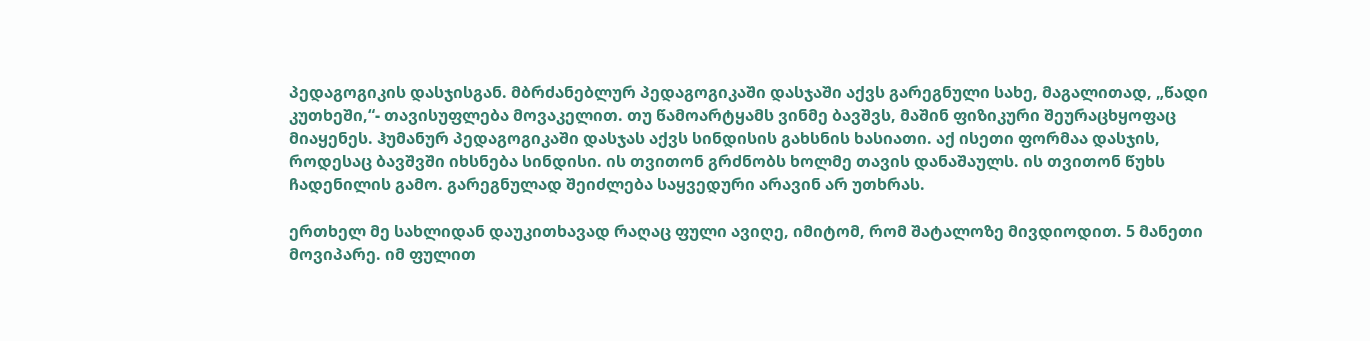პედაგოგიკის დასჯისგან. მბრძანებლურ პედაგოგიკაში დასჯაში აქვს გარეგნული სახე, მაგალითად, „წადი კუთხეში,“- თავისუფლება მოვაკელით. თუ წამოარტყამს ვინმე ბავშვს, მაშინ ფიზიკური შეურაცხყოფაც მიაყენეს. ჰუმანურ პედაგოგიკაში დასჯას აქვს სინდისის გახსნის ხასიათი. აქ ისეთი ფორმაა დასჯის, როდესაც ბავშვში იხსნება სინდისი. ის თვითონ გრძნობს ხოლმე თავის დანაშაულს. ის თვითონ წუხს ჩადენილის გამო. გარეგნულად შეიძლება საყვედური არავინ არ უთხრას.

ერთხელ მე სახლიდან დაუკითხავად რაღაც ფული ავიღე, იმიტომ, რომ შატალოზე მივდიოდით. 5 მანეთი მოვიპარე. იმ ფულით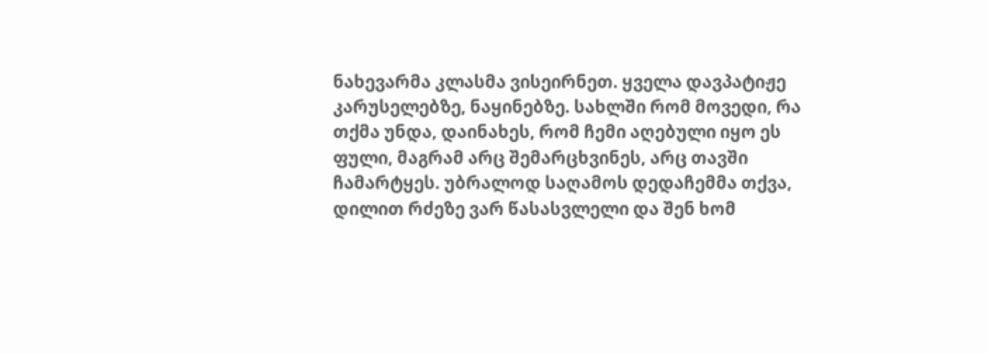ნახევარმა კლასმა ვისეირნეთ. ყველა დავპატიჟე კარუსელებზე, ნაყინებზე. სახლში რომ მოვედი, რა თქმა უნდა, დაინახეს, რომ ჩემი აღებული იყო ეს ფული, მაგრამ არც შემარცხვინეს, არც თავში ჩამარტყეს. უბრალოდ საღამოს დედაჩემმა თქვა, დილით რძეზე ვარ წასასვლელი და შენ ხომ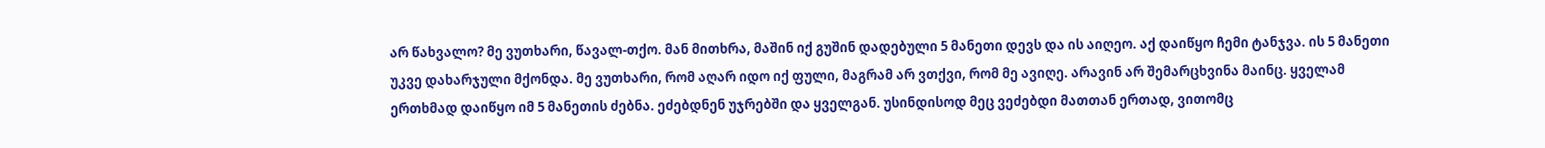არ წახვალო? მე ვუთხარი, წავალ-თქო. მან მითხრა, მაშინ იქ გუშინ დადებული 5 მანეთი დევს და ის აიღეო. აქ დაიწყო ჩემი ტანჯვა. ის 5 მანეთი უკვე დახარჯული მქონდა. მე ვუთხარი, რომ აღარ იდო იქ ფული, მაგრამ არ ვთქვი, რომ მე ავიღე. არავინ არ შემარცხვინა მაინც. ყველამ ერთხმად დაიწყო იმ 5 მანეთის ძებნა. ეძებდნენ უჯრებში და ყველგან. უსინდისოდ მეც ვეძებდი მათთან ერთად, ვითომც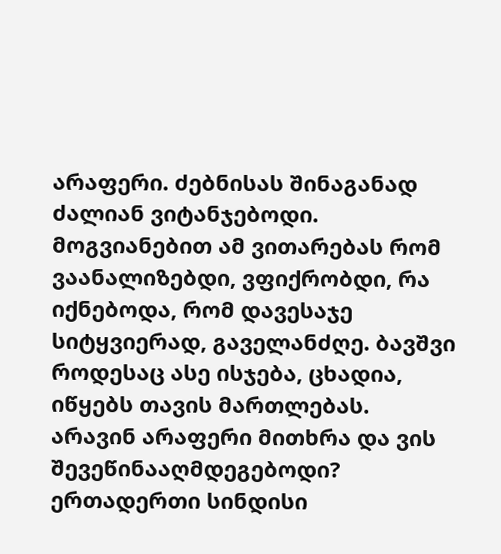არაფერი. ძებნისას შინაგანად ძალიან ვიტანჯებოდი. მოგვიანებით ამ ვითარებას რომ ვაანალიზებდი, ვფიქრობდი, რა იქნებოდა, რომ დავესაჯე სიტყვიერად, გაველანძღე. ბავშვი როდესაც ასე ისჯება, ცხადია, იწყებს თავის მართლებას. არავინ არაფერი მითხრა და ვის შევეწინააღმდეგებოდი? ერთადერთი სინდისი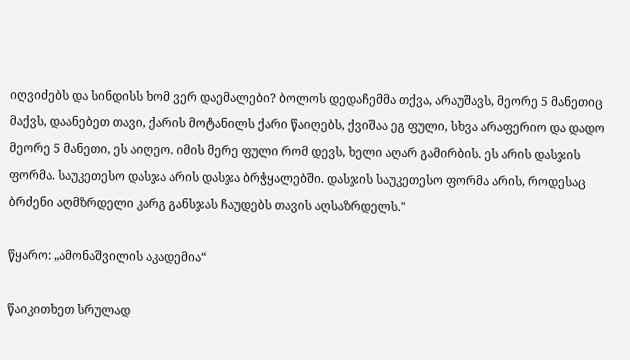იღვიძებს და სინდისს ხომ ვერ დაემალები? ბოლოს დედაჩემმა თქვა, არაუშავს, მეორე 5 მანეთიც მაქვს, დაანებეთ თავი, ქარის მოტანილს ქარი წაიღებს, ქვიშაა ეგ ფული, სხვა არაფერიო და დადო მეორე 5 მანეთი, ეს აიღეო. იმის მერე ფული რომ დევს, ხელი აღარ გამირბის. ეს არის დასჯის ფორმა. საუკეთესო დასჯა არის დასჯა ბრჭყალებში. დასჯის საუკეთესო ფორმა არის, როდესაც ბრძენი აღმზრდელი კარგ განსჯას ჩაუდებს თავის აღსაზრდელს."

წყარო: „ამონაშვილის აკადემია“

წაიკითხეთ სრულად